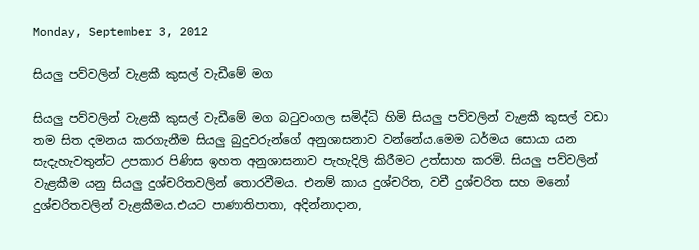Monday, September 3, 2012

සියලු පව්වලින් වැළකී කුසල් වැඩීමේ මග

සියලු පව්වලින් වැළකී කුසල් වැඩීමේ මග බටුවංගල සමිද්ධි හිමි සියලු පව්වලින් වැළකී කුසල් වඩා තම සිත දමනය කරගැනීම සියලු බුදුවරුන්ගේ අනුශාසනාව වන්නේය.මෙම ධර්මය සොයා යන සැදැහැවතුන්ට උපකාර පිණිස ඉහත අනුශාසනාව පැහැදිලි කිරීමට උත්සාහ කරමි. සියලු පව්වලින් වැළකීම යනු සියලු දුශ්චරිතවලින් තොරවීමය. එනම් කාය දුශ්චරිත, වචී දුශ්චරිත සහ මනෝ දුශ්චරිතවලින් වැළකීමය.එයට පාණාතිපාතා, අදින්‌නාදාන,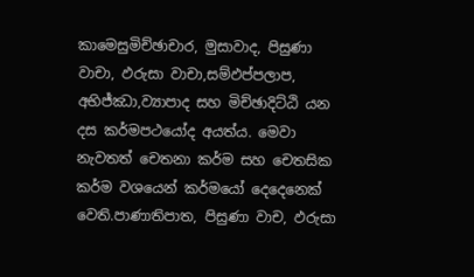කාමෙසුමිච්‌ඡාචාර, මුසාවාද, පිසුණා වාචා, ඵරුසා වාචා,සම්‌ඵප්‌පලාප, අභිජ්‌ඣා,ව්‍යාපාද සහ මිච්‌ඡාදිට්‌ඨි යන දස කර්මපථයෝද අයත්ය. මෙවා නැවතත් චෙතනා කර්ම සහ චෙතසික කර්ම වශයෙන් කර්මයෝ දෙදෙනෙක් වෙති.පාණාතිපාත, පිසුණා වාච, ඵරුසා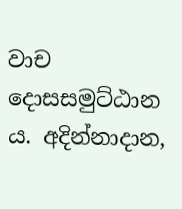වාච දොසසමුට්‌ඨාන ය. අදින්‌නාදාන,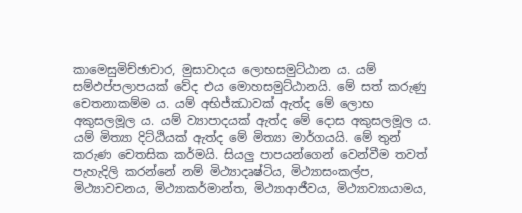කාමෙසුමිච්‌ඡාචාර, මුසාවාදය ලොභසමුට්‌ඨාන ය. යම් සම්‌ඵප්‌පලාපයක් වේද එය මොහසමුට්‌ඨානයි. මේ සත් කරුණු චෙතනාකම්‌ම ය. යම් අභිජ්‌ඣාවක් ඇත්ද මේ ලොභ අකුසලමූල ය. යම් ව්‍යාපාදයක් ඇත්ද මේ දොස අකුසලමූල ය. යම් මිත්‍යා දිට්‌ඨියක් ඇත්ද මේ මිත්‍යා මාර්ගයයි. මේ තුන් කරුණ චෙතසික කර්මයි. සියලු පාපයන්ගෙන් වෙන්වීම තවත් පැහැදිලි කරන්නේ නම් මිථ්‍යාදෘෂ්ටිය, මිථ්‍යාසංකල්ප, මිථ්‍යාවචනය, මිථ්‍යාකර්මාන්ත, මිථ්‍යාආජීවය, මිථ්‍යාව්‍යායාමය,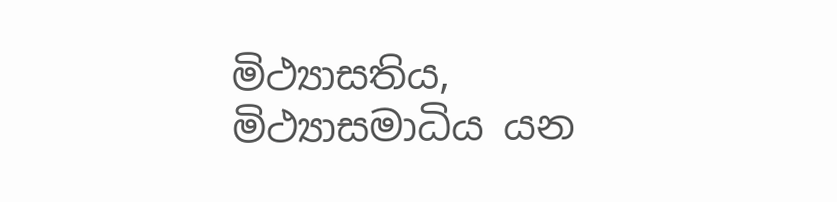මිථ්‍යාසතිය, මිථ්‍යාසමාධිය යන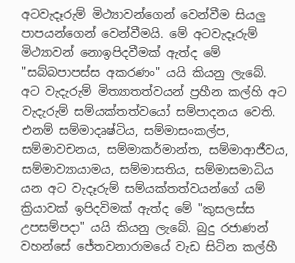අටවැදෑරුම් මිථ්‍යාවන්ගෙන් වෙන්වීම සියලු පාපයන්ගෙන් වෙන්වීමයි. මේ අටවැදෑරුම් මිථ්‍යාවන් නොඉපිදවීමක් ඇත්ද මේ "සබ්බපාපස්ස අකරණං" යයි කියනු ලැබේ. අට වැදැරුම් මිත්‍යාතත්වයන් ප්‍රහීන කල්හි අට වැදැරුම් සම්යක්තත්වයෝ සම්පාදනය වෙති. එනම් සම්මාදෘෂ්ටිය, සම්මාසංකල්ප, සම්මාවචනය, සම්මාකර්මාන්ත, සම්මාආජීවය, සම්මාව්‍යායාමය, සම්මාසතිය, සම්මාසමාධිය යන අට වැදෑරුම් සම්යක්තත්වයන්ගේ යම් ක්‍රියාවක් ඉපිදවිමක් ඇත්ද මේ "කුසලස්ස උපසම්පදා" යයි කියනු ලැබේ. බුදු රජාණන් වහන්සේ ජේතවනාරාමයේ වැඩ සිටින කල්හී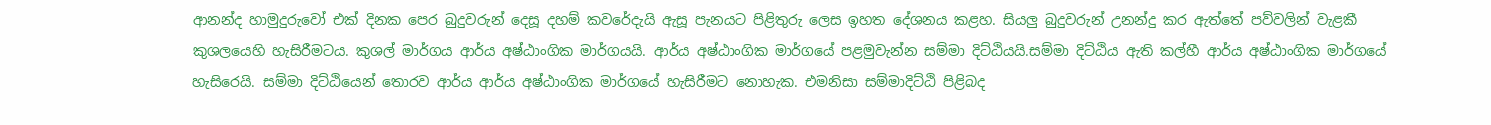ආනන්ද හාමුදුරුවෝ එක් දිනක පෙර බුදුවරුන් දෙසූ දහම් කවරේදැයි ඇසූ පැනයට පිළිතුරු ලෙස ඉහත දේශනය කළහ. සියලු බුදුවරුන් උනන්දු කර ඇත්තේ පව්වලින් වැළකී කුශලයෙහි හැසිරීමටය. කුශල් මාර්ගය ආර්ය අෂ්ඨාංගික මාර්ගයයි. ආර්ය අෂ්ඨාංගික මාර්ගයේ පළමුවැන්න සම්මා දිට්ඨියයි.සම්මා දිට්ඨිය ඇති කල්හී ආර්ය අෂ්ඨාංගික මාර්ගයේ හැසිරෙයි. සම්මා දිට්ඨියෙන් තොරව ආර්ය ආර්ය අෂ්ඨාංගික මාර්ගයේ හැසිරීමට නොහැක. එමනිසා සම්මාදිට්ඨි පිළිබද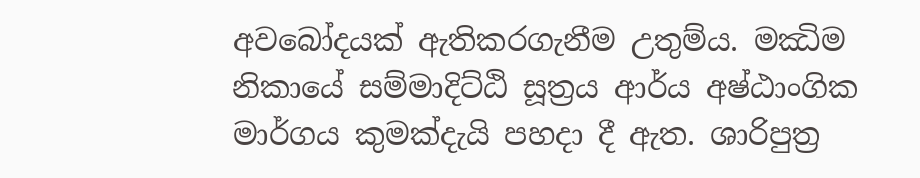අවබෝදයක් ඇතිකරගැනීම උතුම්ය. මඣිම නිකායේ සම්මාදිට්ඨි සූත්‍රය ආර්ය අෂ්ඨාංගික මාර්ගය කුමක්දැයි පහදා දී ඇත. ශාරිපුත්‍ර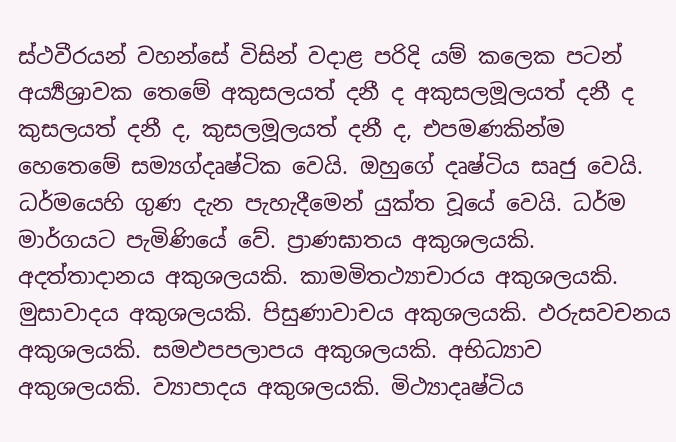ස්ථවීරයන් වහන්සේ විසින් වදාළ පරිදි යම් කලෙක පටන් අර්‍ය්‍යශ්‍රාවක තෙමේ අකුසලයත් දනී ද අකුසලමූලයත් දනී ද කුසලයත් දනී ද, කුසලමූලයත් දනී ද, එපමණකින්ම හෙතෙමේ සම්‍යග්දෘෂ්ටික වෙයි. ඔහුගේ දෘෂ්ටිය සෘජු වෙයි. ධර්මයෙහි ගුණ දැන පැහැදීමෙන් යුක්ත වූයේ වෙයි. ධර්ම මාර්ගයට පැමිණියේ වේ. ප්‍රාණඝාතය අකුශලයකි. අදත්තාදානය අකුශලයකි. කාමමිතථ්‍යාචාරය අකුශලයකි. මුසාවාදය අකුශලයකි. පිසුණාවාචය අකුශලයකි. ඵරුසවචනය අකුශලයකි. සමඵපපලාපය අකුශලයකි. අභිධ්‍යාව අකුශලයකි. ව්‍යාපාදය අකුශලයකි. මිථ්‍යාදෘෂ්ටිය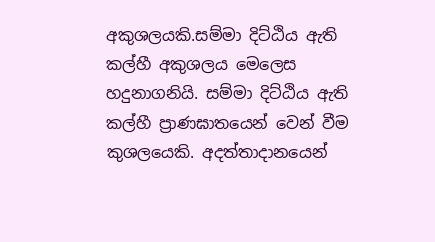අකුශලයකි.සම්මා දිට්ඨිය ඇති කල්හී අකුශලය මෙලෙස හදුනාගනියි. සම්මා දිට්ඨිය ඇති කල්හී ප්‍රාණඝාතයෙන් වෙන් වීම කුශල‍යෙකි. අදත්තාදානයෙන්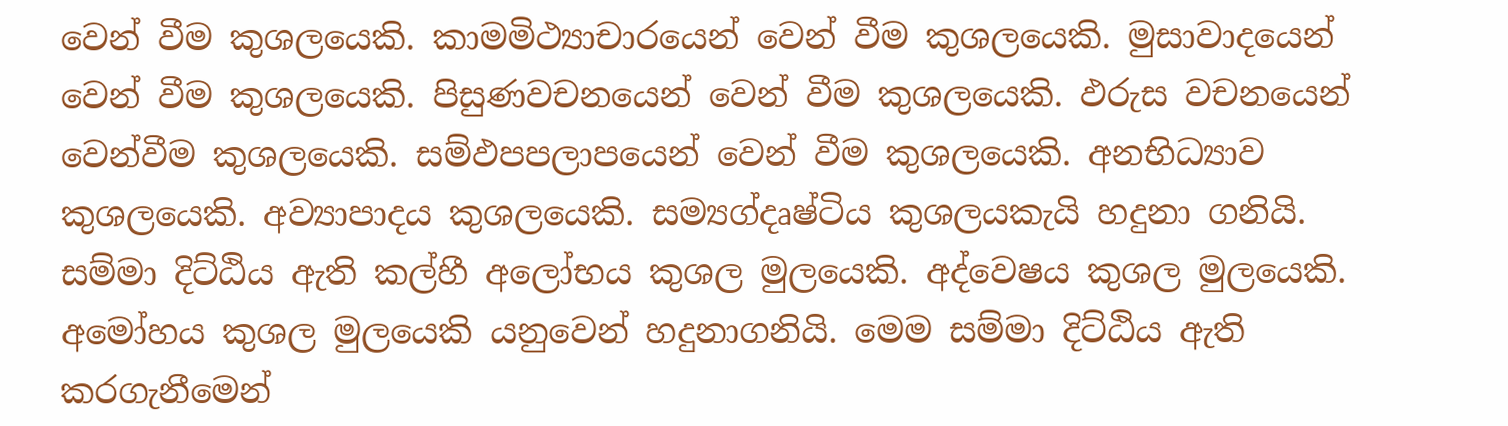වෙන් වීම කුශල‍යෙකි. කාමමිථ්‍යාචාරයෙන් වෙන් වීම කුශල‍යෙකි. මුසාවාදයෙන් වෙන් වීම කුශල‍යෙකි. පිසුණවචනයෙන් වෙන් වීම කුශල‍යෙකි. ඵරුස වචනයෙන් වෙන්වීම කුශල‍යෙකි. සම්ඵපපලාපයෙන් වෙන් වීම කුශල‍යෙකි. අනභිධ්‍යාව කුශල‍යෙකි. අව්‍යාපාදය කුශල‍යෙකි. සම්‍යග්දෘෂ්ටිය කුශල‍යකැයි හදුනා ගනියි. සම්මා දිට්ඨිය ඇති කල්හී අලෝභය කුශල මුලයෙකි. අද්වෙෂය කුශල මුලයෙකි. අමෝහය කුශල මුලයෙකි යනුවෙන් හදුනාගනියි. මෙම සම්මා දිට්ඨිය ඇති කරගැනීමෙන්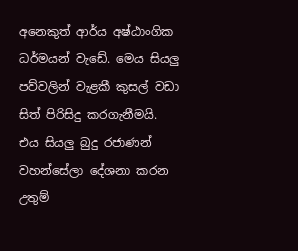අනෙකුත් ආර්ය අෂ්ඨාංගික ධර්මයන් වැඩේ. මෙය සියලු පව්වලින් වැළකී කුසල් වඩා සිත් පිරිසිදු කරගැනීමයි. එය සියලු බුදු රජාණන් වහන්සේලා දේශනා කරන උතුම්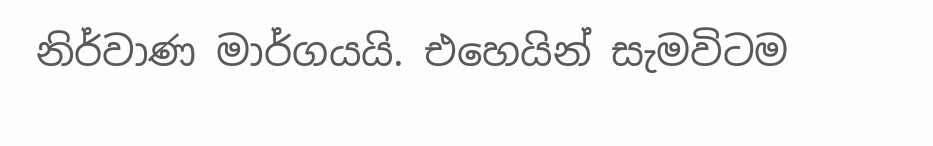නිර්වාණ මාර්ගයයි. එහෙයින් සැමවිටම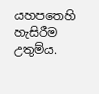යහපතෙහි හැසිරීම උතුම්ය.